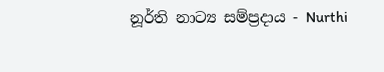නූර්ති නාට්‍ය සම්ප්‍රදාය - Nurthi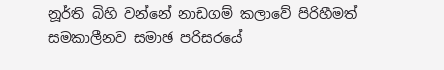නූර්ති බිහි වන්නේ නාඩගම් කලාවේ පිරිහීමත් සමකාලීනව සමාඡ පරිසරයේ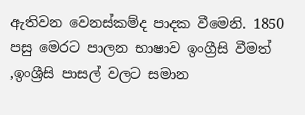ඇතිවන වෙනස්කම්ද පාදක වීමෙනි. 1850 පසු මෙරට පාලන භාෂාව ඉංග්‍රීසි වීමත් ,ඉංශ්‍රීසි පාසල් වලට සමාන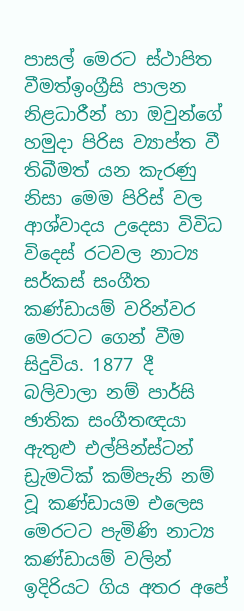පාසල් මෙරට ස්ථාපිත වීමත්ඉංග්‍රීසි පාලන නිළධාරීන් හා ඔවුන්ගේ හමුදා පිරිස ව්‍යාප්ත වී තිබීමත් යන කැරණු නිසා මෙම පිරිස් වල ආශ්වාදය උදෙසා විවිධ විදෙස් රටවල නාට්‍ය සර්කස් සංගීත කණ්ඩායම් වරින්වර මෙරටට ගෙන් වීම සිදුවිය. 1877 දී බලිවාලා නම් පාර්සි ඡාතික සංගීතඥයා ඇතුළු එල්පින්ස්ටන් ඩ්‍රැමටික් කම්පැනි නම් වූ කණ්ඩායම එලෙස මෙරටට පැමිණි නාට්‍ය කණ්ඩායම් වලින් ඉදිරියට ගිය අතර අපේ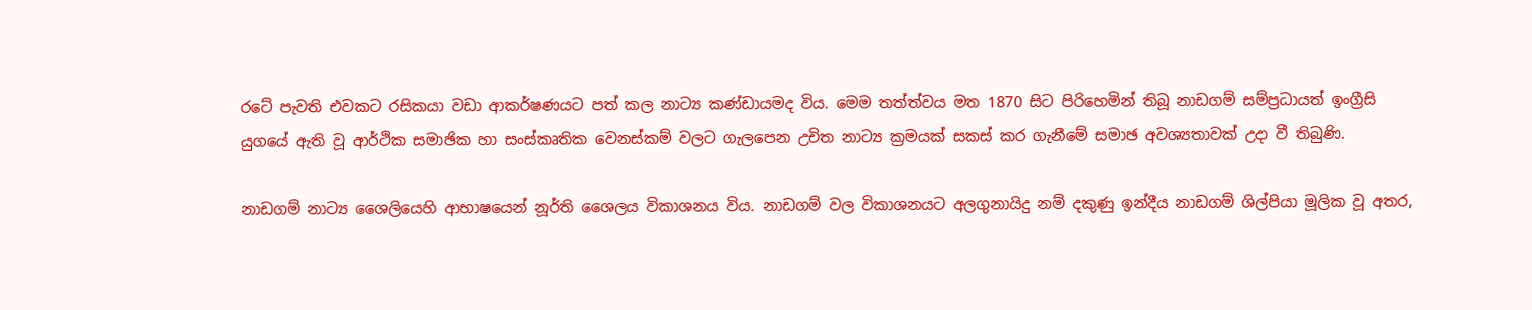රටේ පැවති එවකට රසිකයා වඩා ආකර්ෂණයට පත් කල නාට්‍ය කණ්ඩායමද විය. මෙම තත්ත්වය මත 1870 සිට පිරිහෙමින් තිබූ නාඩගම් සම්ප්‍රධායත් ඉංග්‍රීසි යුගයේ ඇති වූ ආර්ථික සමාඡික හා සංස්කෘතික වෙනස්කම් වලට ගැලපෙන උචිත නාට්‍ය ක්‍රමයක් සකස් කර ගැනීමේ සමාඡ අවශ්‍යතාවක් උදා වී තිබුණි.

නාඩගම් නාට්‍ය ශෛලියෙහි ආභාෂයෙන් නූර්ති ශෛලය විකාශනය විය. නාඩගම් වල විකාශනයට අලගුනායිදු නම් දකුණු ඉන්දීය නාඩගම් ශිල්පියා මූලික වූ අතර,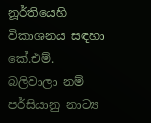නූර්තියෙහි  විකාශනය සඳහා කේ.එම්. බලිවාලා නම් පර්සියානු නාට්‍ය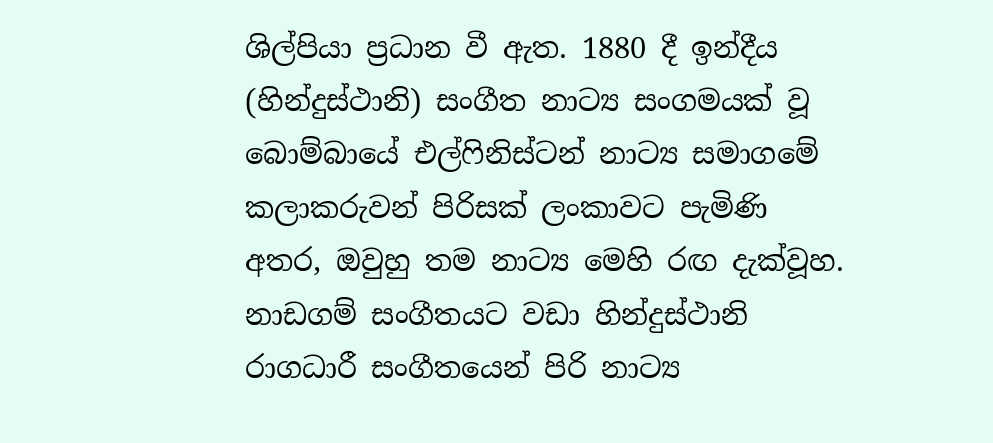ශිල්පියා ප්‍රධාන වී ඇත. 1880 දී ඉන්දීය (හින්දුස්ථානි) සංගීත නාට්‍ය සංගමයක් වූ බොම්බායේ එල්ෆිනිස්ටන් නාට්‍ය සමාගමේ කලාකරුවන් පිරිසක් ලංකාවට පැමිණි අතර, ඔවුහු තම නාට්‍ය මෙහි රඟ දැක්වූහ. නාඩගම් සංගීතයට වඩා හින්දුස්ථානි රාගධාරී සංගීතයෙන් පිරි නාට්‍ය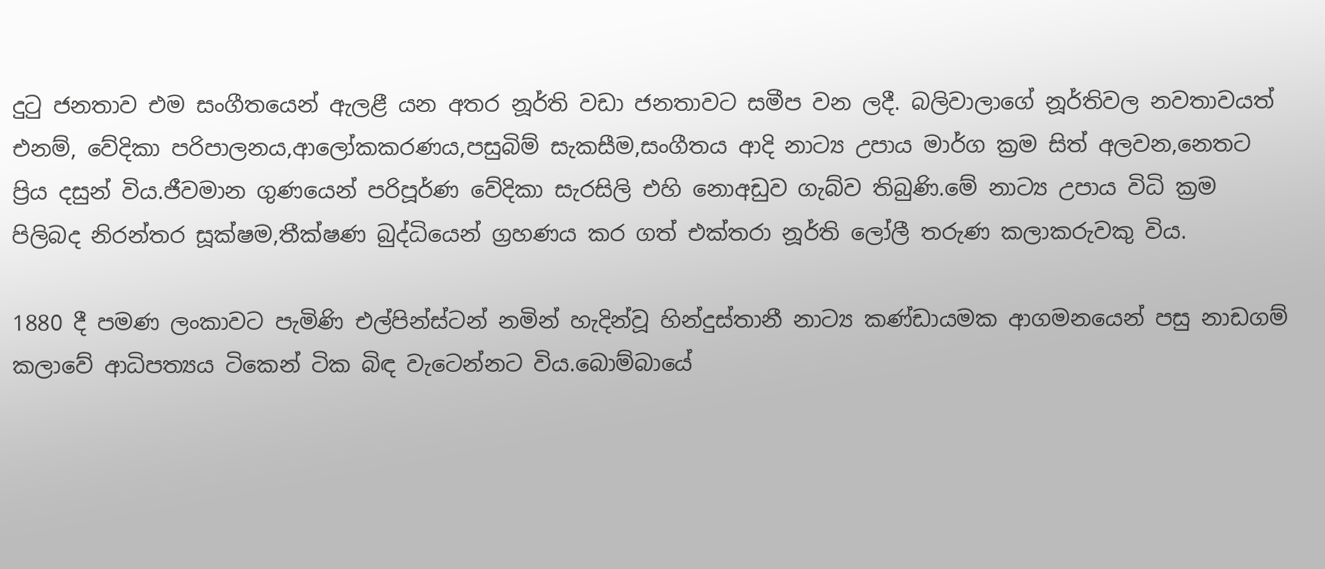දුටු ජනතාව එම සංගීතයෙන් ඇලළී යන අතර නූර්ති වඩා ජනතාවට සමීප වන ලදී. බලිවාලාගේ නූර්තිවල නවතාවයත් එනම්, වේදිකා පරිපාලනය,ආලෝකකරණය,පසුබිම් සැකසීම,සංගීතය ආදි නාට්‍ය උපාය මාර්ග ක්‍රම සිත් අලවන,නෙතට ප්‍රිය දසුන් විය.ජීවමාන ගුණයෙන් පරිපූර්ණ වේදිකා සැරසිලි එහි නොඅඩුව ගැබ්ව තිබුණි.මේ නාට්‍ය උපාය විධි ක්‍රම පිලිබද නිරන්තර සූක්ෂම,තීක්ෂණ බුද්ධියෙන් ග්‍රහණය කර ගත් එක්තරා නූර්ති ලෝලී තරුණ කලාකරුවකු විය.

1880 දී පමණ ලංකාවට පැමිණි එල්පින්ස්ටන් නමින් හැදින්වූ හින්දුස්තානී නාට්‍ය කණ්ඩායමක ආගමනයෙන් පසු නාඩගම් කලාවේ ආධිපත්‍යය ටිකෙන් ටික බිඳ වැටෙන්නට විය.බොම්බායේ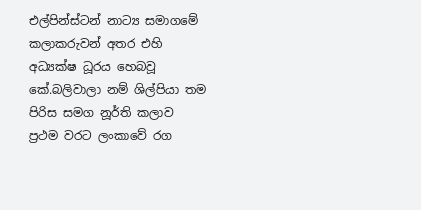එල්පින්ස්ටන් නාට්‍ය සමාගමේ කලාකරුවන් අතර එහි අධ්‍යක්ෂ ධූරය හෙබවූ කේ.බලිවාලා නම් ශිල්පියා තම පිරිස සමග නූර්ති කලාව ප්‍රථම වරට ලංකාවේ රග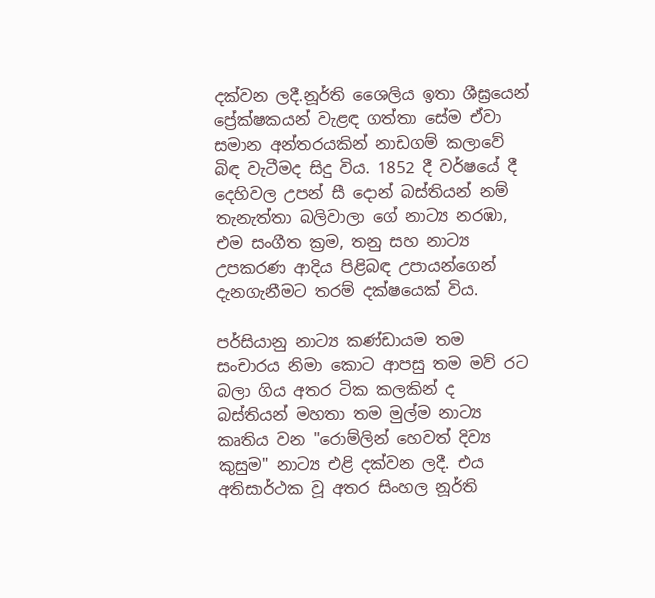දක්වන ලදී.නූර්ති ශෛලිය ඉතා ශීඝ්‍රයෙන් ප්‍රේක්ෂකයන් වැළඳ ගත්තා සේම ඒවා සමාන අන්තරයකින් නාඩගම් කලාවේ බිඳ වැටීමද සිදු විය. 1852 දී වර්ෂයේ දී දෙහිවල උපන් සී දොන් බස්තියන් නම් තැනැත්තා බලිවාලා ගේ නාට්‍ය නරඹා, එම සංගීත ක්‍රම, තනු සහ නාට්‍ය උපකරණ ආදිය පිළිබඳ උපායන්ගෙන් දැනගැනීමට තරම් දක්ෂයෙක් විය.

පර්සියානු නාට්‍ය කණ්ඩායම තම සංචාරය නිමා කොට ආපසු තම මව් රට බලා ගිය අතර ටික කලකින් ද බස්තියන් මහතා තම මුල්ම නාට්‍ය කෘතිය වන "රොම්ලින් හෙවත් දිව්‍ය කුසුම" නාට්‍ය එළි දක්වන ලදී. එය අතිසාර්ථක වූ අතර සිංහල නූර්ති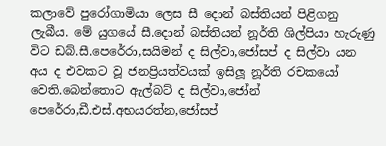කලාවේ පුරෝගාමියා ලෙස සී දොන් බස්තියන් පිළිගනු ලැබීය. මේ යුගයේ සී.දොන් බස්තියන් නූර්ති ශිල්පියා හැරුණු විට ඩබ්.සී.පෙරේරා,සයිමන් ද සිල්වා,ජෝසප් ද සිල්වා යන අය ද එවකට වූ ජනප්‍රියත්වයක් ඉසිලූ නූර්ති රචකයෝ වෙති.බෙන්තොට ඇල්බට් ද සිල්වා,ජෝන් පෙරේරා,ඩී.එස්.අභයරත්න,ජෝසප්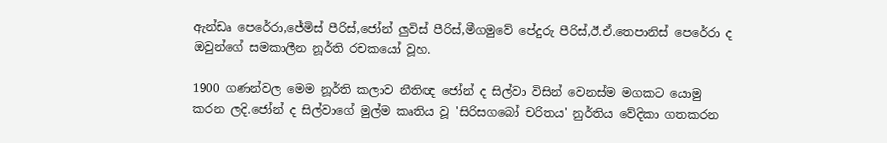ඇන්ඩෘ පෙරේරා,ජේමිස් පීරිස්,ජෝන් ලුවිස් පීරිස්,මීගමුවේ පේදුරු පීරිස්,ඊ.ඒ.තෙපානිස් පෙරේරා ද ඔවුන්ගේ සමකාලීන නූර්ති රචකයෝ වූහ.

1900 ගණන්වල මෙම නූර්ති කලාව නීතිඥ ජෝන් ද සිල්වා විසින් වෙනස්ම මගකට යොමු කරන ලදි.ජෝන් ද සිල්වාගේ මුල්ම කෘතිය වූ 'සිරිසගබෝ චරිතය' නුර්තිය වේදිකා ගතකරන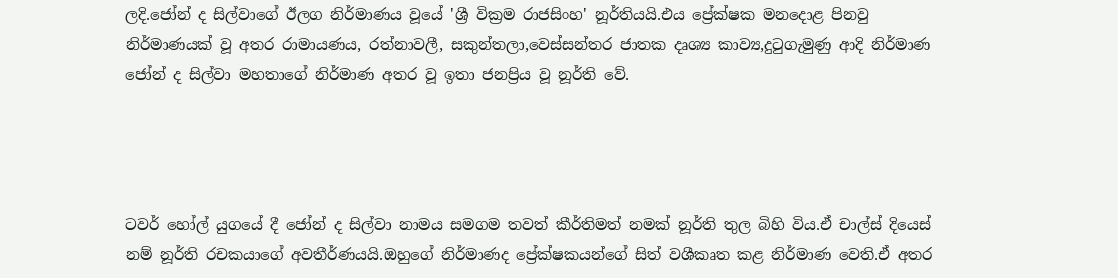ලදි.ජෝන් ද සිල්වාගේ ඊලග නිර්මාණය වූයේ 'ශ්‍රී වික්‍රම රාජසිංහ' නූර්තියයි.එය ප්‍රේක්ෂක මනදොළ පිනවු නිර්මාණයක් වූ අතර රාමායණය, රත්නාවලී, සකුන්තලා,වෙස්සන්තර ජාතක දෘශ්‍ය කාව්‍ය,දුටුගැමුණු ආදි නිර්මාණ ජෝන් ද සිල්වා මහතාගේ නිර්මාණ අතර වූ ඉතා ජනප්‍රිය වූ නූර්ති වේ.




ටවර් හෝල් යුගයේ දී ජෝන් ද සිල්වා නාමය සමගම තවත් කීර්තිමත් නමක් නූර්ති තුල බිහි විය.ඒ චාල්ස් දියෙස් නම් නූර්ති රචකයාගේ අවතීර්ණයයි.ඔහුගේ නිර්මාණද ප්‍රේක්ෂකයන්ගේ සිත් වශීකෘත කළ නිර්මාණ වෙති.ඒ අතර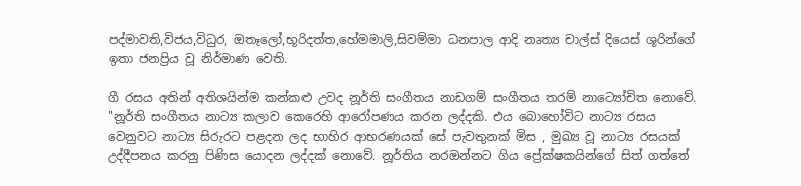පද්මාවති,විජය,විධුර, ඔතෑලෝ,භූරිදත්ත,හේමමාලි,සිවම්මා ධනපාල ආදි නෘත්‍ය චාල්ස් දියෙස් ශූරින්ගේ ඉතා ජනප්‍රිය වූ නිර්මාණ වෙති.

ගී රසය අතින් අතිශයින්ම කන්කළු උවද නූර්ති සංගීතය නාඩගම් සංගීතය තරම් නාට්‍යෝචිත නොවේ. "නූර්ති සංගීතය නාට්‍ය කලාව කෙරෙහි ආරෝපණය කරන ලද්දකි. එය බොහෝවිට නාට්‍ය රසය වෙනුවට නාට්‍ය සිරුරට පළදන ලද භාහිර ආභරණයක් සේ පැවතුනක් මිස , මුඛ්‍ය වූ නාට්‍ය රසයක් උද්දීපනය කරනු පිණිස යොදන ලද්දක් නොවේ. නූර්තිය නරඔන්නට ගිය ප්‍රේක්ෂකයින්ගේ සිත් ගත්තේ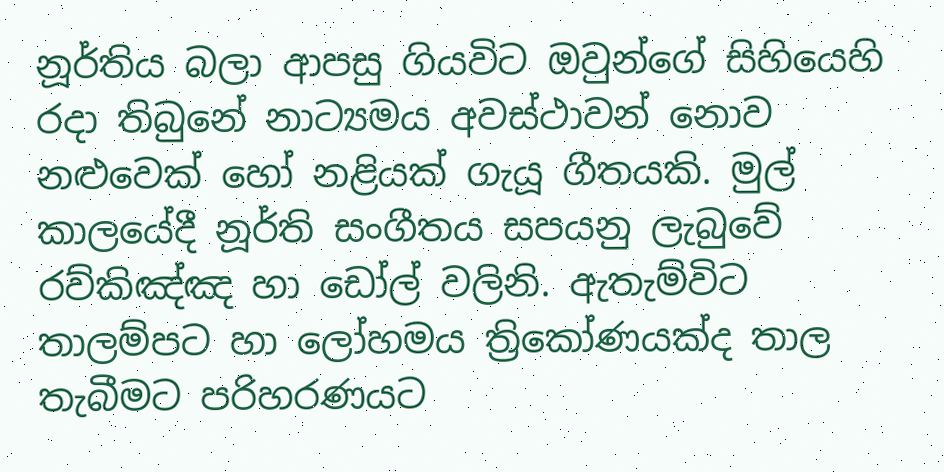නූර්තිය බලා ආපසු ගියවිට ඔවුන්ගේ සිහියෙහි රදා තිබුනේ නාට්‍යමය අවස්ථාවන් නොව නළුවෙක් හෝ නළියක් ගැයූ ගීතයකි. මුල් කාලයේදී නූර්ති සංගීතය සපයනු ලැබුවේ රව්කිඤ්ඤ හා ඩෝල් වලිනි. ඇතැම්විට තාලම්පට හා ලෝහමය ත්‍රිකෝණයක්ද තාල තැබීමට පරිහරණයට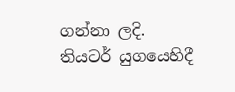ගන්නා ලදි. තියටර් යුගයෙහිදී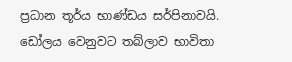ප්‍රධාන තූර්ය භාණ්ඩය සර්පිනාවයි. ඩෝලය වෙනුවට තබ්ලාව භාවිතා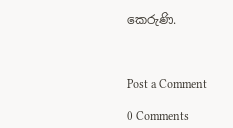කෙරුණි.



Post a Comment

0 Comments